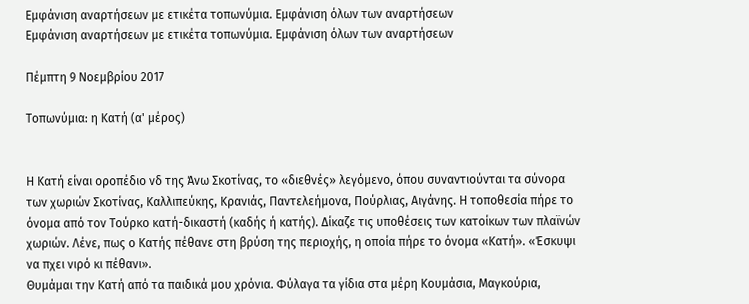Εμφάνιση αναρτήσεων με ετικέτα τοπωνύμια. Εμφάνιση όλων των αναρτήσεων
Εμφάνιση αναρτήσεων με ετικέτα τοπωνύμια. Εμφάνιση όλων των αναρτήσεων

Πέμπτη 9 Νοεμβρίου 2017

Τοπωνύμια: η Κατή (α' μέρος)


Η Κατή είναι οροπέδιο νδ της Άνω Σκοτίνας, το «διεθνές» λεγόμενο, όπου συναντιούνται τα σύνορα των χωριών Σκοτίνας, Καλλιπεύκης, Κρανιάς, Παντελεήμονα, Πούρλιας, Αιγάνης. Η τοποθεσία πήρε το όνομα από τον Τούρκο κατή-δικαστή (καδής ή κατής). Δίκαζε τις υποθέσεις των κατοίκων των πλαϊνών χωριών. Λένε, πως ο Κατής πέθανε στη βρύση της περιοχής, η οποία πήρε το όνομα «Κατή». «Έσκυψι να πχει νιρό κι πέθανι».
Θυμάμαι την Κατή από τα παιδικά μου χρόνια. Φύλαγα τα γίδια στα μέρη Κουμάσια, Μαγκούρια,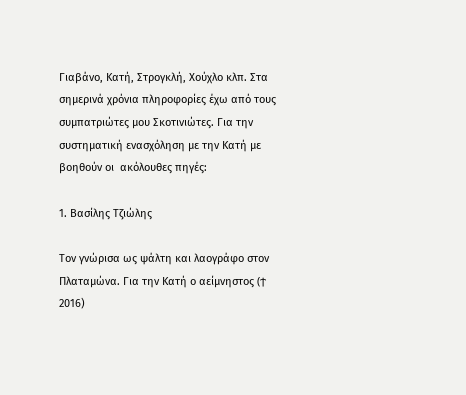Γιαβάνο, Κατή, Στρογκλή, Χούχλο κλπ. Στα σημερινά χρόνια πληροφορίες έχω από τους συμπατριώτες μου Σκοτινιώτες. Για την συστηματική ενασχόληση με την Κατή με βοηθούν οι  ακόλουθες πηγές:

1. Βασίλης Τζιώλης

Τον γνώρισα ως ψάλτη και λαογράφο στον Πλαταμώνα. Για την Κατή ο αείμνηστος (ϯ 2016)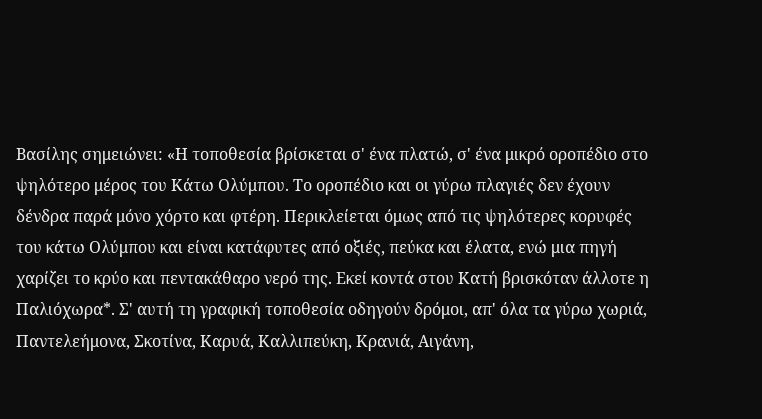Βασίλης σημειώνει: «Η τοποθεσία βρίσκεται σ' ένα πλατώ, σ' ένα μικρό οροπέδιο στο ψηλότερο μέρος του Κάτω Ολύμπου. Το οροπέδιο και οι γύρω πλαγιές δεν έχουν δένδρα παρά μόνο χόρτο και φτέρη. Περικλείεται όμως από τις ψηλότερες κορυφές του κάτω Ολύμπου και είναι κατάφυτες από οξιές, πεύκα και έλατα, ενώ μια πηγή χαρίζει το κρύο και πεντακάθαρο νερό της. Εκεί κοντά στου Κατή βρισκόταν άλλοτε η Παλιόχωρα*. Σ' αυτή τη γραφική τοποθεσία οδηγούν δρόμοι, απ' όλα τα γύρω χωριά, Παντελεήμονα, Σκοτίνα, Καρυά, Καλλιπεύκη, Κρανιά, Αιγάνη,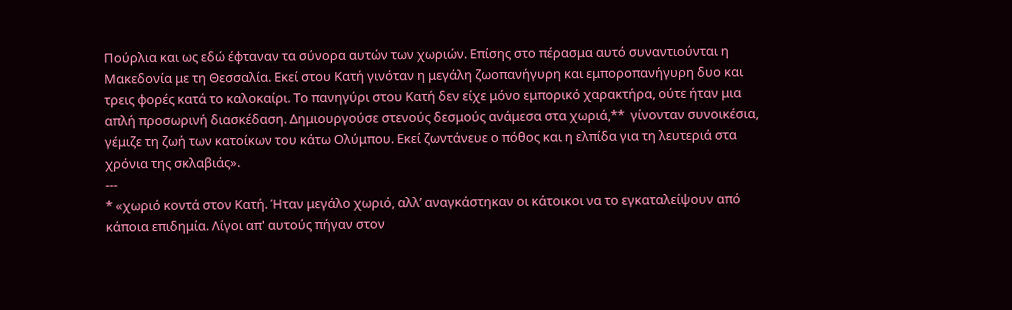Πούρλια και ως εδώ έφταναν τα σύνορα αυτών των χωριών. Επίσης στο πέρασμα αυτό συναντιούνται η Μακεδονία με τη Θεσσαλία. Εκεί στου Κατή γινόταν η μεγάλη ζωοπανήγυρη και εμποροπανήγυρη δυο και τρεις φορές κατά το καλοκαίρι. Το πανηγύρι στου Κατή δεν είχε μόνο εμπορικό χαρακτήρα, ούτε ήταν μια απλή προσωρινή διασκέδαση. Δημιουργούσε στενούς δεσμούς ανάμεσα στα χωριά,**  γίνονταν συνοικέσια, γέμιζε τη ζωή των κατοίκων του κάτω Ολύμπου. Εκεί ζωντάνευε ο πόθος και η ελπίδα για τη λευτεριά στα χρόνια της σκλαβιάς».
---
* «χωριό κοντά στον Κατή. Ήταν μεγάλο χωριό, αλλ’ αναγκάστηκαν οι κάτοικοι να το εγκαταλείψουν από κάποια επιδημία. Λίγοι απ' αυτούς πήγαν στον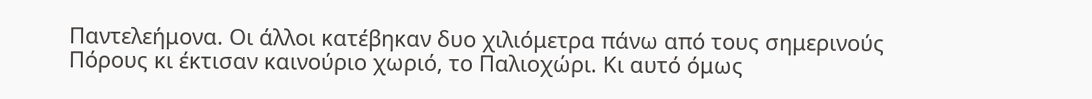Παντελεήμονα. Οι άλλοι κατέβηκαν δυο χιλιόμετρα πάνω από τους σημερινούς Πόρους κι έκτισαν καινούριο χωριό, το Παλιοχώρι. Κι αυτό όμως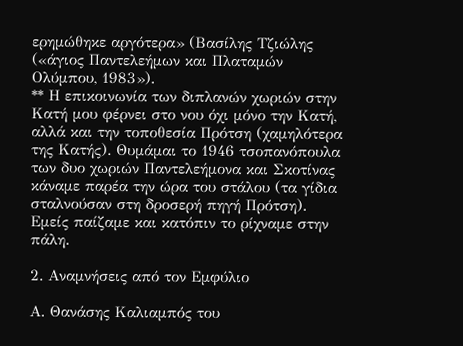ερημώθηκε αργότερα» (Βασίλης Τζιώλης («άγιος Παντελεήμων και Πλαταμών Ολύμπου, 1983»).
** Η επικοινωνία των διπλανών χωριών στην Κατή μου φέρνει στο νου όχι μόνο την Κατή, αλλά και την τοποθεσία Πρότση (χαμηλότερα της Κατής). Θυμάμαι το 1946 τσοπανόπουλα των δυο χωριών Παντελεήμονα και Σκοτίνας κάναμε παρέα την ώρα του στάλου (τα γίδια σταλνούσαν στη δροσερή πηγή Πρότση). Εμείς παίζαμε και κατόπιν το ρίχναμε στην πάλη.

2. Αναμνήσεις από τον Εμφύλιο

Α. Θανάσης Καλιαμπός του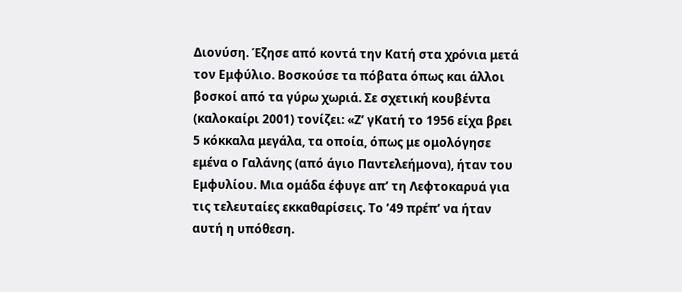Διονύση. Έζησε από κοντά την Κατή στα χρόνια μετά τον Εμφύλιο. Βοσκούσε τα πόβατα όπως και άλλοι βοσκοί από τα γύρω χωριά. Σε σχετική κουβέντα (καλοκαίρι 2001) τονίζει: «Ζ’ γΚατή το 1956 είχα βρει 5 κόκκαλα μεγάλα, τα οποία, όπως με ομολόγησε εμένα ο Γαλάνης (από άγιο Παντελεήμονα), ήταν του Εμφυλίου. Μια ομάδα έφυγε απ’ τη Λεφτοκαρυά για τις τελευταίες εκκαθαρίσεις. Το ’49 πρέπ’ να ήταν αυτή η υπόθεση.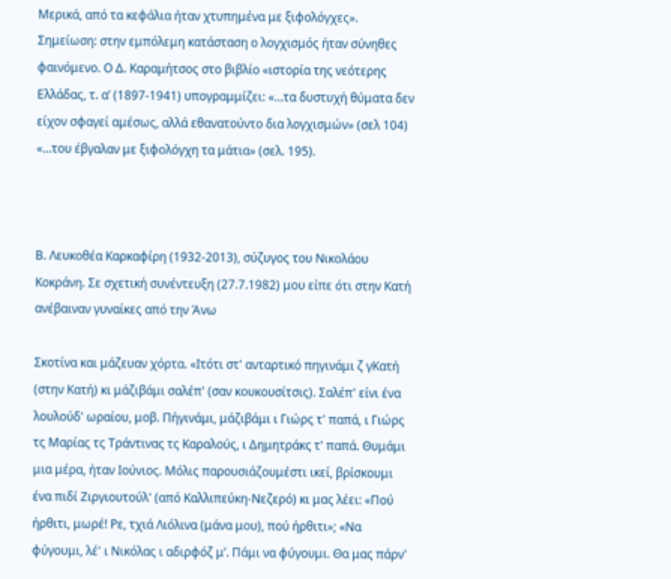Μερικά, από τα κεφάλια ήταν χτυπημένα με ξιφολόγχες». Σημείωση: στην εμπόλεμη κατάσταση ο λογχισμός ήταν σύνηθες φαινόμενο. Ο Δ. Καραμήτσος στο βιβλίο «ιστορία της νεότερης Ελλάδας, τ. α’ (1897-1941) υπογραμμίζει: «…τα δυστυχή θύματα δεν είχον σφαγεί αμέσως, αλλά εθανατούντο δια λογχισμών» (σελ 104) «…του έβγαλαν με ξιφολόγχη τα μάτια» (σελ. 195).



Β. Λευκοθέα Καρκαφίρη (1932-2013), σύζυγος του Νικολάου Κοκράνη. Σε σχετική συνέντευξη (27.7.1982) μου είπε ότι στην Κατή ανέβαιναν γυναίκες από την Άνω

Σκοτίνα και μάζευαν χόρτα. «Ιτότι στ' ανταρτικό πηγινάμι ζ γΚατή (στην Κατή) κι μάζιβάμι σαλέπ' (σαν κουκουσίτσις). Σαλέπ' είνι ένα λουλούδ' ωραίου, μοβ. Πήγινάμι, μάζιβάμι ι Γιώρς τ' παπά, ι Γιώρς τς Μαρίας τς Τράντινας τς Καραλούς, ι Δημητράκς τ' παπά. Θυμάμι μια μέρα, ήταν Ιούνιος. Μόλις παρουσιάζουμέστι ικεί, βρίσκουμι ένα πιδί Ζιργιουτούλ' (από Καλλιπεύκη-Νεζερό) κι μας λέει: «Πού ήρθιτι, μωρέ! Ρε, τχιά Λιόλινα (μάνα μου), πού ήρθιτι»; «Να φύγουμι, λέ' ι Νικόλας ι αδιρφόζ μ’. Πάμι να φύγουμι. Θα μας πάρν'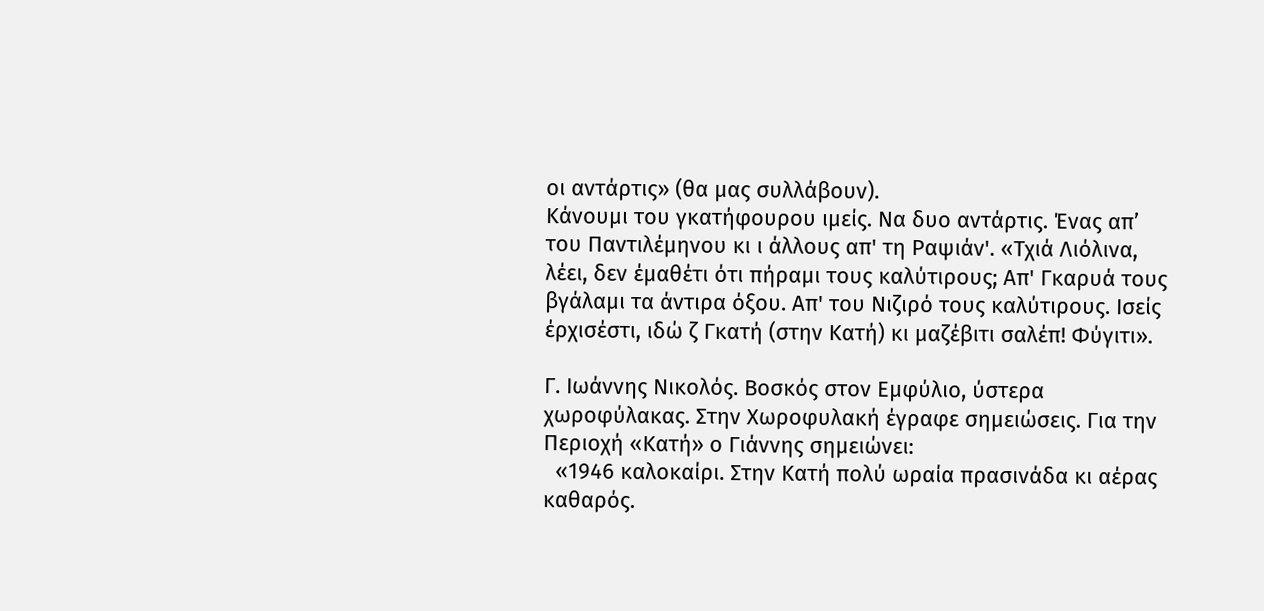οι αντάρτις» (θα μας συλλάβουν).
Κάνουμι του γκατήφουρου ιμείς. Να δυο αντάρτις. Ένας απ’ του Παντιλέμηνου κι ι άλλους απ' τη Ραψιάν'. «Τχιά Λιόλινα, λέει, δεν έμαθέτι ότι πήραμι τους καλύτιρους; Απ' Γκαρυά τους βγάλαμι τα άντιρα όξου. Απ' του Νιζιρό τους καλύτιρους. Ισείς έρχισέστι, ιδώ ζ Γκατή (στην Κατή) κι μαζέβιτι σαλέπ! Φύγιτι».

Γ. Ιωάννης Νικολός. Βοσκός στον Εμφύλιο, ύστερα χωροφύλακας. Στην Χωροφυλακή έγραφε σημειώσεις. Για την Περιοχή «Κατή» ο Γιάννης σημειώνει:
  «1946 καλοκαίρι. Στην Κατή πολύ ωραία πρασινάδα κι αέρας καθαρός.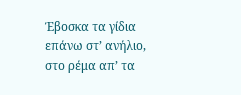Έβοσκα τα γίδια επάνω στ’ ανήλιο, στο ρέμα απ’ τα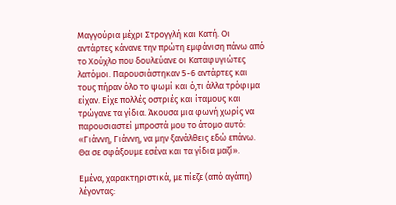Μαγγούρια μέχρι Στρογγλή και Κατή. Οι αντάρτες κάνανε την πρώτη εμφάνιση πάνω από το Χούχλο που δουλεύανε οι Καταφυγιώτες λατόμοι. Παρουσιάστηκαν 5-6 αντάρτες και τους πήραν όλο το ψωμί και ό,τι άλλα τρόφιμα είχαν. Είχε πολλές οστριές και ίταμους και τρώγανε τα γίδια. Άκουσα μια φωνή χωρίς να παρουσιαστεί μπροστά μου το άτομο αυτό: «Γιάννη, Γιάννη, να μην ξανάλθεις εδώ επάνω. Θα σε σφάξουμε εσένα και τα γίδια μαζί».

Εμένα, χαρακτηριστικά, με πίεζε (από αγάπη) λέγοντας: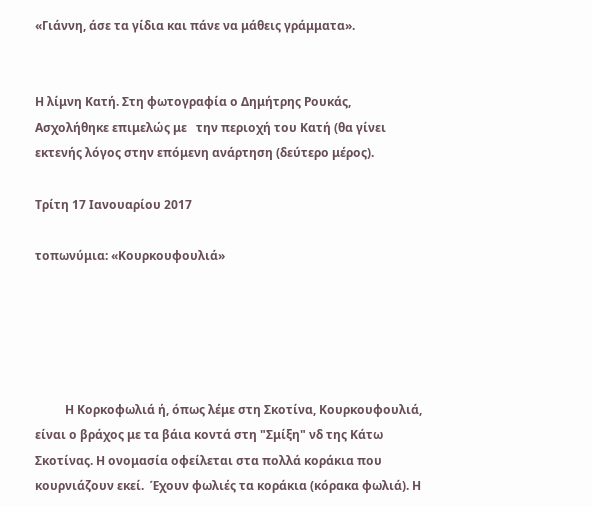«Γιάννη, άσε τα γίδια και πάνε να μάθεις γράμματα».


Η λίμνη Κατή. Στη φωτογραφία ο Δημήτρης Ρουκάς, Ασχολήθηκε επιμελώς με   την περιοχή του Κατή (θα γίνει εκτενής λόγος στην επόμενη ανάρτηση (δεύτερο μέρος).

Τρίτη 17 Ιανουαρίου 2017

τοπωνύμια: «Κουρκουφουλιά»





          Η Κορκοφωλιά ή, όπως λέμε στη Σκοτίνα, Κουρκουφουλιά, είναι ο βράχος με τα βάια κοντά στη "Σμίξη" νδ της Κάτω Σκοτίνας. Η ονομασία οφείλεται στα πολλά κοράκια που κουρνιάζουν εκεί.  Έχουν φωλιές τα κοράκια (κόρακα φωλιά). Η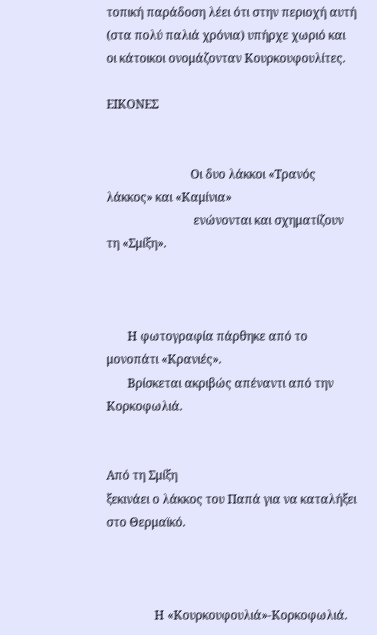τοπική παράδοση λέει ότι στην περιοχή αυτή (στα πολύ παλιά χρόνια) υπήρχε χωριό και οι κάτοικοι ονομάζονταν Κουρκουφουλίτες.

ΕΙΚΟΝΕΣ


                            Οι δυο λάκκοι «Τρανός λάκκος» και «Καμίνια»
                             ενώνονται και σχηματίζουν τη «Σμίξη».



       Η φωτογραφία πάρθηκε από το μονοπάτι «Κρανιές».
       Βρίσκεται ακριβώς απέναντι από την Κορκοφωλιά.


Από τη Σμίξη
ξεκινάει ο λάκκος του Παπά για να καταλήξει στο Θερμαϊκό.



                Η «Κουρκουφουλιά»-Κορκοφωλιά.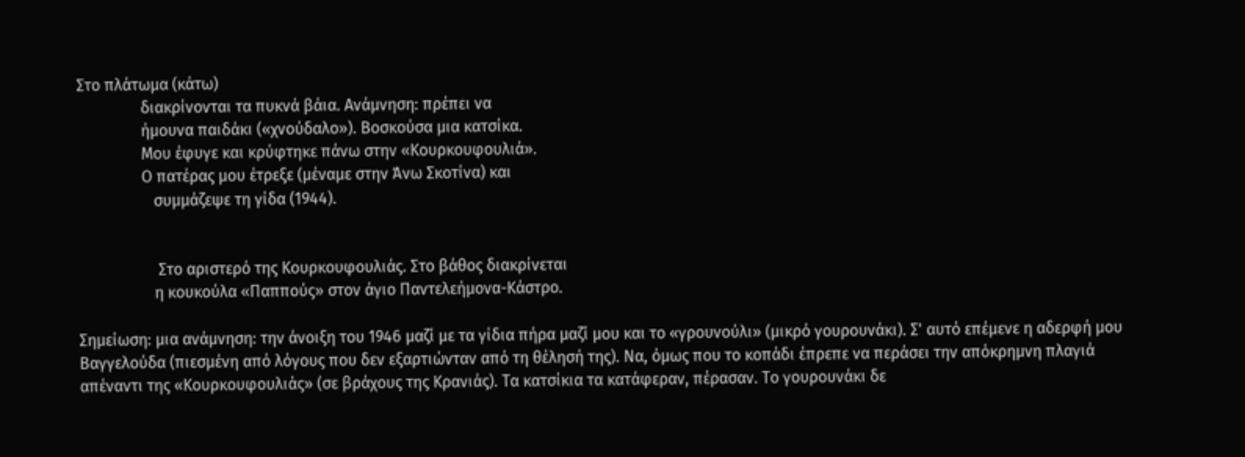Στο πλάτωμα (κάτω)
                διακρίνονται τα πυκνά βάια. Ανάμνηση: πρέπει να
                ήμουνα παιδάκι («χνούδαλο»). Βοσκούσα μια κατσίκα.
                Μου έφυγε και κρύφτηκε πάνω στην «Κουρκουφουλιά».
                Ο πατέρας μου έτρεξε (μέναμε στην Άνω Σκοτίνα) και
                   συμμάζεψε τη γίδα (1944).


                    Στο αριστερό της Κουρκουφουλιάς. Στο βάθος διακρίνεται
                   η κουκούλα «Παππούς» στον άγιο Παντελεήμονα-Κάστρο.

Σημείωση: μια ανάμνηση: την άνοιξη του 1946 μαζί με τα γίδια πήρα μαζί μου και το «γρουνούλι» (μικρό γουρουνάκι). Σ' αυτό επέμενε η αδερφή μου Βαγγελούδα (πιεσμένη από λόγους που δεν εξαρτιώνταν από τη θέλησή της). Να, όμως που το κοπάδι έπρεπε να περάσει την απόκρημνη πλαγιά
απέναντι της «Κουρκουφουλιάς» (σε βράχους της Κρανιάς). Τα κατσίκια τα κατάφεραν, πέρασαν. Το γουρουνάκι δε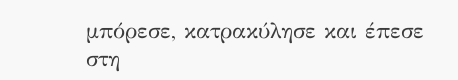μπόρεσε, κατρακύλησε και έπεσε στη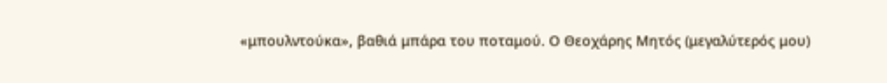«μπουλντούκα», βαθιά μπάρα του ποταμού. Ο Θεοχάρης Μητός (μεγαλύτερός μου)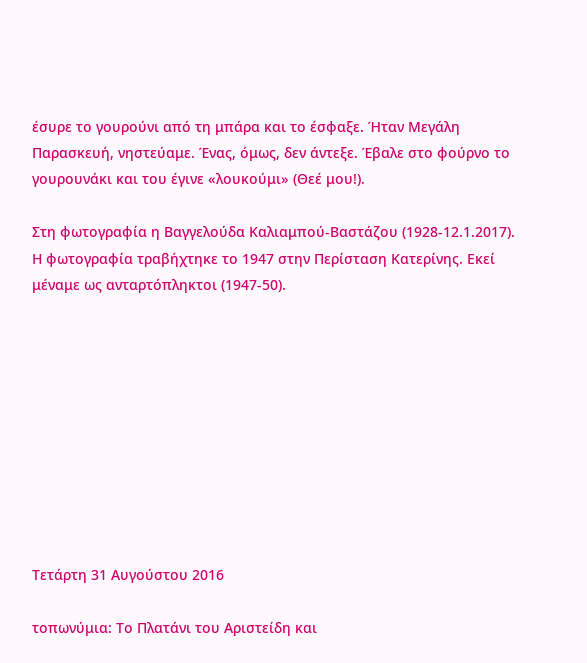έσυρε το γουρούνι από τη μπάρα και το έσφαξε. Ήταν Μεγάλη Παρασκευή, νηστεύαμε. Ένας, όμως, δεν άντεξε. Έβαλε στο φούρνο το γουρουνάκι και του έγινε «λουκούμι» (Θεέ μου!).

Στη φωτογραφία η Βαγγελούδα Καλιαμπού-Βαστάζου (1928-12.1.2017). Η φωτογραφία τραβήχτηκε το 1947 στην Περίσταση Κατερίνης. Εκεί μέναμε ως ανταρτόπληκτοι (1947-50).










Τετάρτη 31 Αυγούστου 2016

τοπωνύμια: Το Πλατάνι του Αριστείδη και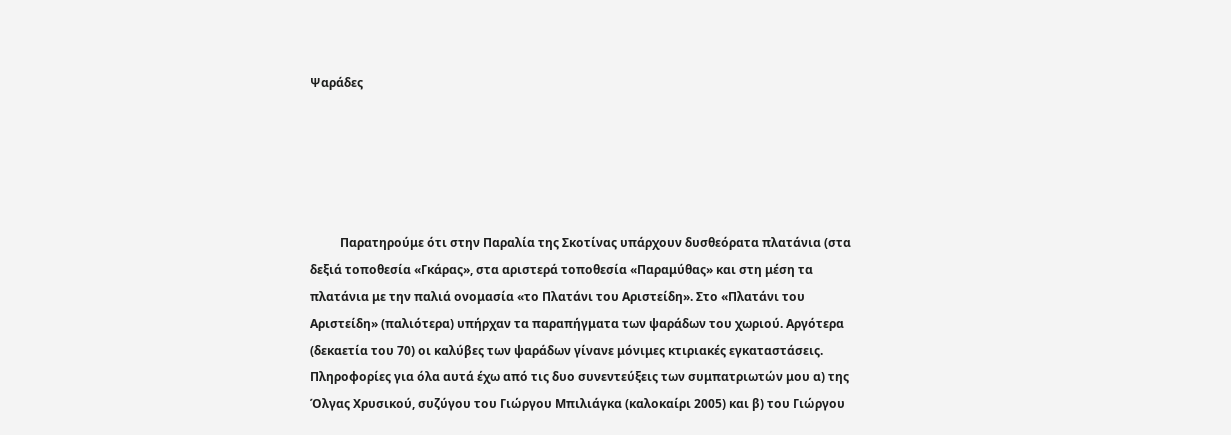Ψαράδες





          Παρατηρούμε ότι στην Παραλία της Σκοτίνας υπάρχουν δυσθεόρατα πλατάνια (στα δεξιά τοποθεσία «Γκάρας», στα αριστερά τοποθεσία «Παραμύθας» και στη μέση τα πλατάνια με την παλιά ονομασία «το Πλατάνι του Αριστείδη». Στο «Πλατάνι του Αριστείδη» (παλιότερα) υπήρχαν τα παραπήγματα των ψαράδων του χωριού. Αργότερα (δεκαετία του 70) οι καλύβες των ψαράδων γίνανε μόνιμες κτιριακές εγκαταστάσεις. Πληροφορίες για όλα αυτά έχω από τις δυο συνεντεύξεις των συμπατριωτών μου α) της Όλγας Χρυσικού, συζύγου του Γιώργου Μπιλιάγκα (καλοκαίρι 2005) και β) του Γιώργου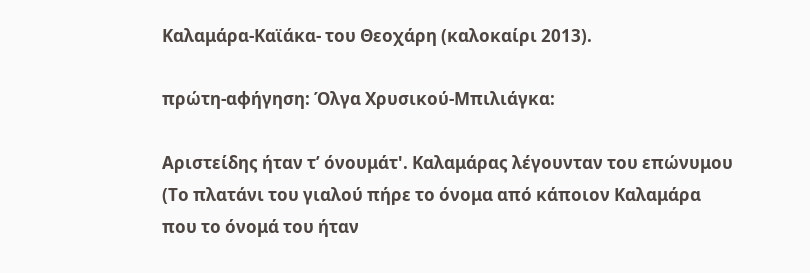Καλαμάρα-Καϊάκα- του Θεοχάρη (καλοκαίρι 2013).

πρώτη-αφήγηση: Όλγα Χρυσικού-Μπιλιάγκα:

Αριστείδης ήταν τ’ όνουμάτ'. Καλαμάρας λέγουνταν του επώνυμου (Το πλατάνι του γιαλού πήρε το όνομα από κάποιον Καλαμάρα που το όνομά του ήταν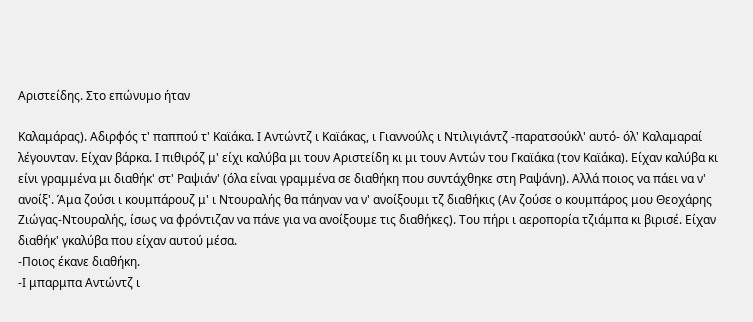Αριστείδης. Στο επώνυμο ήταν

Καλαμάρας). Αδιρφός τ' παππού τ' Καϊάκα. Ι Αντώντζ ι Καϊάκας, ι Γιαννούλς ι Ντιλιγιάντζ -παρατσούκλ' αυτό- όλ' Καλαμαραί λέγουνταν. Είχαν βάρκα. Ι πιθιρόζ μ' είχι καλύβα μι τουν Αριστείδη κι μι τουν Αντών του Γκαϊάκα (τον Καϊάκα). Είχαν καλύβα κι είνι γραμμένα μι διαθήκ' στ' Ραψιάν' (όλα είναι γραμμένα σε διαθήκη που συντάχθηκε στη Ραψάνη). Αλλά ποιος να πάει να ν' ανοίξ'. Άμα ζούσι ι κουμπάρουζ μ' ι Ντουραλής θα πάηναν να ν' ανοίξουμι τζ διαθήκις (Αν ζούσε ο κουμπάρος μου Θεοχάρης Ζιώγας-Ντουραλής, ίσως να φρόντιζαν να πάνε για να ανοίξουμε τις διαθήκες). Του πήρι ι αεροπορία τζιάμπα κι βιρισέ. Είχαν διαθήκ' γκαλύβα που είχαν αυτού μέσα.
-Ποιος έκανε διαθήκη.
-Ι μπαρμπα Αντώντζ ι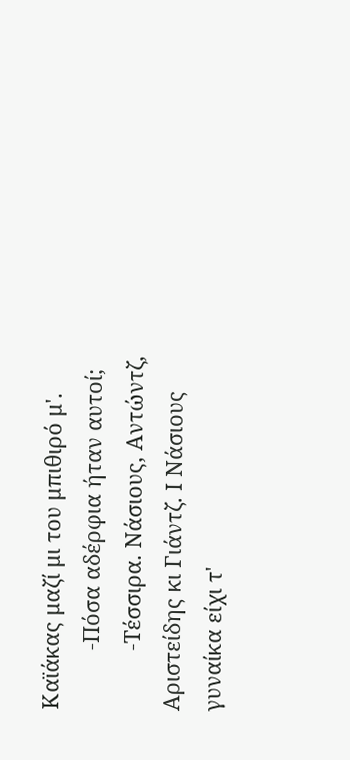Καϊάκας μαζί μι του μπιθιρό μ'.
          -Πόσα αδέρφια ήταν αυτοί;
          -Τέσσιρα. Νάσιους, Αντώντζ, Αριστείδης κι Γιάντζ. Ι Νάσιους γυναίκα είχι τ'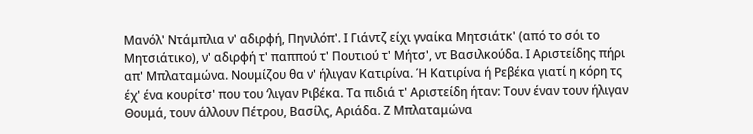Μανόλ' Ντάμπλια ν' αδιρφή, Πηνιλόπ'. Ι Γιάντζ είχι γναίκα Μητσιάτκ' (από το σόι το Μητσιάτικο), ν' αδιρφή τ' παππού τ' Πουτιού τ' Μήτσ', ντ Βασιλκούδα. Ι Αριστείδης πήρι απ' Μπλαταμώνα. Νουμίζου θα ν' ήλιγαν Κατιρίνα. Ή Κατιρίνα ή Ρεβέκα γιατί η κόρη τς έχ' ένα κουρίτσ' που του ‘λιγαν Ριβέκα. Τα πιδιά τ' Αριστείδη ήταν: Τουν έναν τουν ήλιγαν Θουμά, τουν άλλουν Πέτρου, Βασίλς, Αριάδα. Ζ Μπλαταμώνα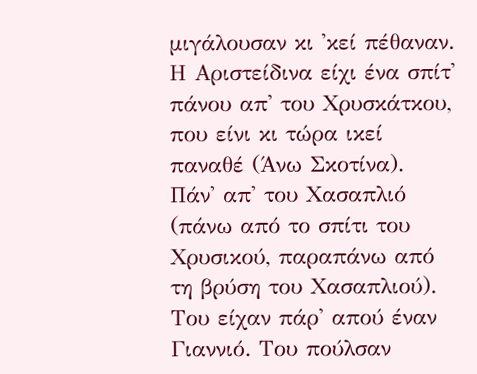μιγάλουσαν κι 'κεί πέθαναν. Η Αριστείδινα είχι ένα σπίτ' πάνου απ' του Χρυσκάτκου, που είνι κι τώρα ικεί παναθέ (Άνω Σκοτίνα). Πάν' απ' του Χασαπλιό (πάνω από το σπίτι του Χρυσικού, παραπάνω από τη βρύση του Χασαπλιού). Του είχαν πάρ' απού έναν Γιαννιό. Του πούλσαν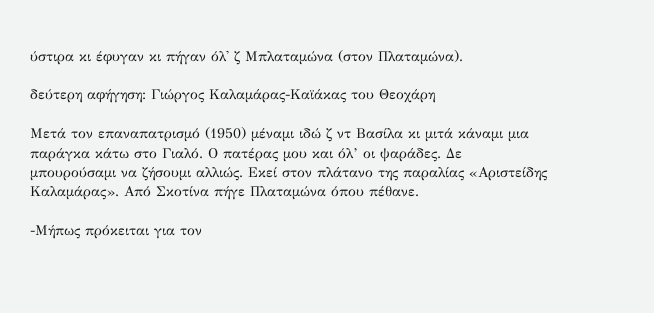ύστιρα κι έφυγαν κι πήγαν όλ' ζ Μπλαταμώνα (στον Πλαταμώνα).

δεύτερη αφήγηση: Γιώργος Καλαμάρας-Καϊάκας του Θεοχάρη

Μετά τον επαναπατρισμό (1950) μέναμι ιδώ ζ ντ Βασίλα κι μιτά κάναμι μια παράγκα κάτω στο Γιαλό. Ο πατέρας μου και όλ’ οι ψαράδες. Δε μπουρούσαμι να ζήσουμι αλλιώς. Εκεί στον πλάτανο της παραλίας «Αριστείδης Καλαμάρας». Από Σκοτίνα πήγε Πλαταμώνα όπου πέθανε.

-Μήπως πρόκειται για τον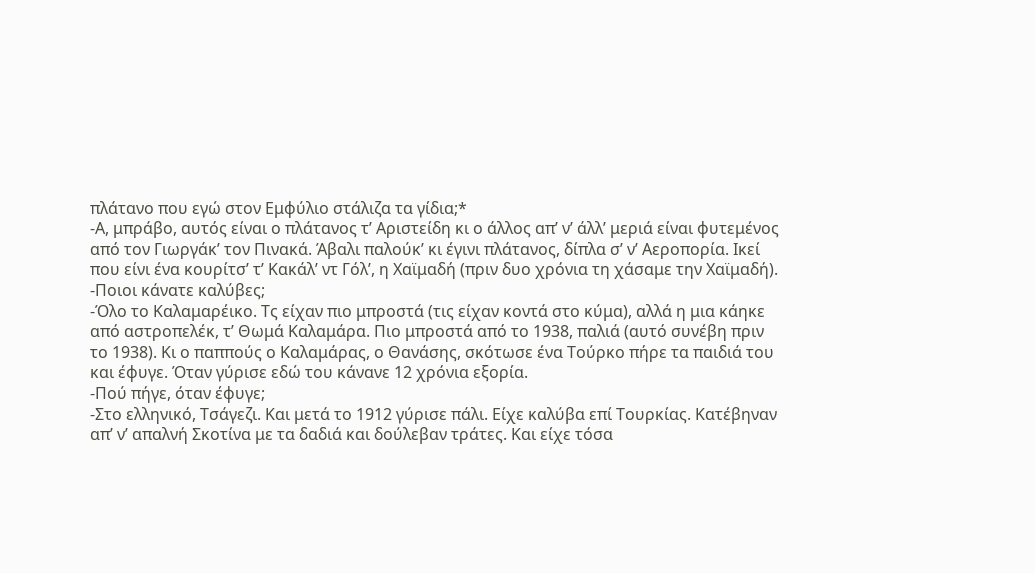πλάτανο που εγώ στον Εμφύλιο στάλιζα τα γίδια;*
-Α, μπράβο, αυτός είναι ο πλάτανος τ’ Αριστείδη κι ο άλλος απ’ ν’ άλλ’ μεριά είναι φυτεμένος από τον Γιωργάκ’ τον Πινακά. Άβαλι παλούκ’ κι έγινι πλάτανος, δίπλα σ’ ν’ Αεροπορία. Ικεί που είνι ένα κουρίτσ’ τ’ Κακάλ’ ντ Γόλ’, η Χαϊμαδή (πριν δυο χρόνια τη χάσαμε την Χαϊμαδή).
-Ποιοι κάνατε καλύβες;
-Όλο το Καλαμαρέικο. Τς είχαν πιο μπροστά (τις είχαν κοντά στο κύμα), αλλά η μια κάηκε από αστροπελέκ, τ’ Θωμά Καλαμάρα. Πιο μπροστά από το 1938, παλιά (αυτό συνέβη πριν το 1938). Κι ο παππούς ο Καλαμάρας, ο Θανάσης, σκότωσε ένα Τούρκο πήρε τα παιδιά του και έφυγε. Όταν γύρισε εδώ του κάνανε 12 χρόνια εξορία.
-Πού πήγε, όταν έφυγε;
-Στο ελληνικό, Τσάγεζι. Και μετά το 1912 γύρισε πάλι. Είχε καλύβα επί Τουρκίας. Κατέβηναν απ’ ν’ απαλνή Σκοτίνα με τα δαδιά και δούλεβαν τράτες. Και είχε τόσα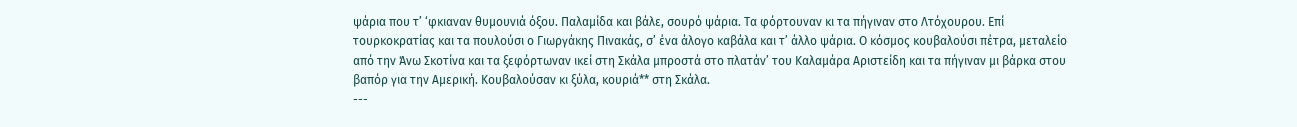ψάρια που τ’ ‘φκιαναν θυμουνιά όξου. Παλαμίδα και βάλε, σουρό ψάρια. Τα φόρτουναν κι τα πήγιναν στο Λτόχουρου. Επί τουρκοκρατίας και τα πουλούσι ο Γιωργάκης Πινακάς, σ’ ένα άλογο καβάλα και τ’ άλλο ψάρια. Ο κόσμος κουβαλούσι πέτρα, μεταλείο από την Άνω Σκοτίνα και τα ξεφόρτωναν ικεί στη Σκάλα μπροστά στο πλατάν’ του Καλαμάρα Αριστείδη και τα πήγιναν μι βάρκα στου βαπόρ για την Αμερική. Κουβαλούσαν κι ξύλα, κουριά** στη Σκάλα.
---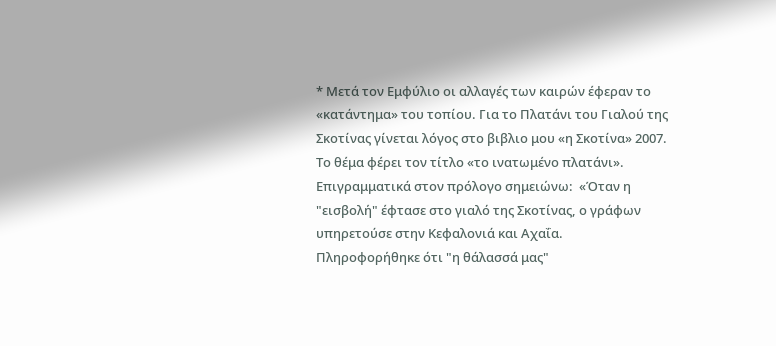* Μετά τον Εμφύλιο οι αλλαγές των καιρών έφεραν το «κατάντημα» του τοπίου. Για το Πλατάνι του Γιαλού της Σκοτίνας γίνεται λόγος στο βιβλιο μου «η Σκοτίνα» 2007. Το θέμα φέρει τον τίτλο «το ινατωμένο πλατάνι». Επιγραμματικά στον πρόλογο σημειώνω:  «Όταν η "εισβολή" έφτασε στο γιαλό της Σκοτίνας, ο γράφων υπηρετούσε στην Κεφαλονιά και Αχαΐα. Πληροφορήθηκε ότι "η θάλασσά μας"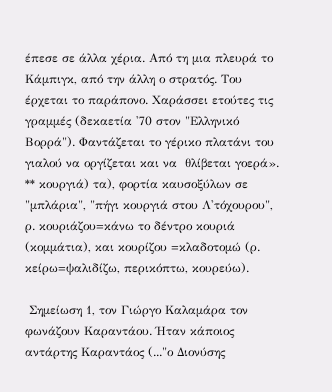έπεσε σε άλλα χέρια. Από τη μια πλευρά το Κάμπιγκ, από την άλλη ο στρατός. Του έρχεται το παράπονο. Χαράσσει ετούτες τις γραμμές (δεκαετία '70 στον "Ελληνικό Βορρά"). Φαντάζεται το γέρικο πλατάνι του γιαλού να οργίζεται και να  θλίβεται γοερά».
** κουργιά) τα), φορτία καυσοξύλων σε "μπλάρια", "πήγι κουργιά στου Λ'τόχουρου",  ρ. κουριάζου=κάνω το δέντρο κουριά (κομμάτια), και κουρίζου =κλαδοτομώ (ρ. κείρω=ψαλιδίζω, περικόπτω, κουρεύω).

 Σημείωση 1, τον Γιώργο Καλαμάρα τον φωνάζουν Καραντάου. Ήταν κάποιος αντάρτης Καραντάος (..."ο Διονύσης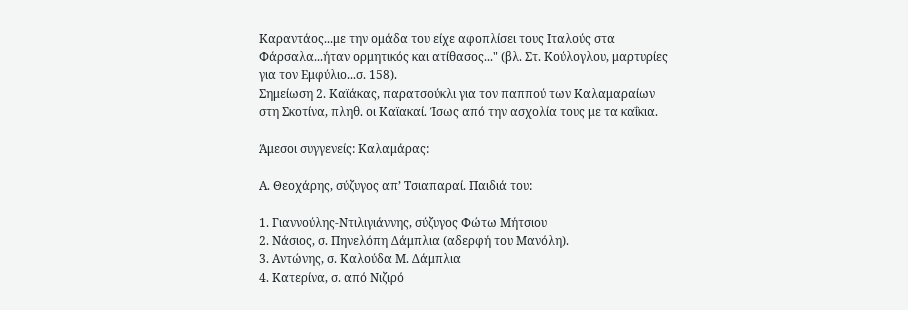Καραντάος...με την ομάδα του είχε αφοπλίσει τους Ιταλούς στα Φάρσαλα...ήταν ορμητικός και ατίθασος..." (βλ. Στ. Κούλογλου, μαρτυρίες για τον Εμφύλιο...σ. 158).
Σημείωση 2. Καϊάκας, παρατσούκλι για τον παππού των Καλαμαραίων στη Σκοτίνα, πληθ. οι Καϊακαί. Ίσως από την ασχολία τους με τα καΐκια.

Άμεσοι συγγενείς: Καλαμάρας:

Α. Θεοχάρης, σύζυγος απ’ Τσιαπαραί. Παιδιά του:

1. Γιαννούλης-Ντιλιγιάννης, σύζυγος Φώτω Μήτσιου
2. Νάσιος, σ. Πηνελόπη Δάμπλια (αδερφή του Μανόλη).
3. Αντώνης, σ. Καλούδα Μ. Δάμπλια
4. Κατερίνα, σ. από Νιζιρό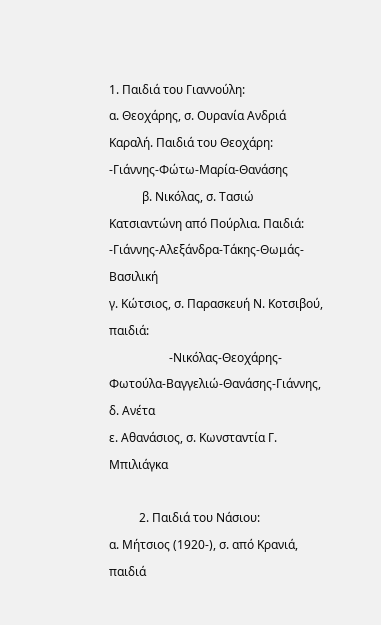1. Παιδιά του Γιαννούλη:
α. Θεοχάρης, σ. Ουρανία Ανδριά Καραλή. Παιδιά του Θεοχάρη:
-Γιάννης-Φώτω-Μαρία-Θανάσης
           β. Νικόλας, σ. Τασιώ Κατσιαντώνη από Πούρλια. Παιδιά:
-Γιάννης-Αλεξάνδρα-Τάκης-Θωμάς-Βασιλική
γ. Κώτσιος, σ. Παρασκευή Ν. Κοτσιβού, παιδιά:
                    -Νικόλας-Θεοχάρης-Φωτούλα-Βαγγελιώ-Θανάσης-Γιάννης,
δ. Ανέτα
ε. Αθανάσιος, σ. Κωνσταντία Γ. Μπιλιάγκα

          2. Παιδιά του Νάσιου:
α. Μήτσιος (1920-), σ. από Κρανιά, παιδιά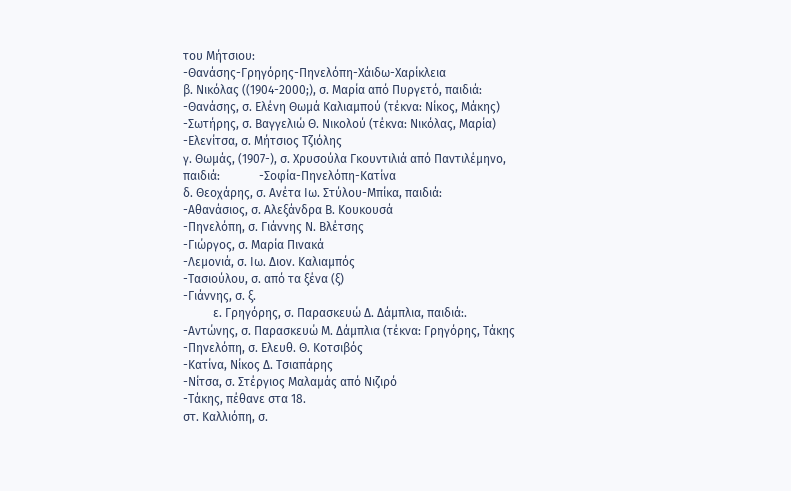του Μήτσιου:
-Θανάσης-Γρηγόρης-Πηνελόπη-Χάιδω-Χαρίκλεια
β. Νικόλας ((1904-2000;), σ. Μαρία από Πυργετό, παιδιά:
-Θανάσης, σ. Ελένη Θωμά Καλιαμπού (τέκνα: Νίκος, Μάκης)
-Σωτήρης, σ. Βαγγελιώ Θ. Νικολού (τέκνα: Νικόλας, Μαρία)
-Ελενίτσα, σ. Μήτσιος Τζιόλης
γ. Θωμάς, (1907-), σ. Χρυσούλα Γκουντιλιά από Παντιλέμηνο, παιδιά:             -Σοφία-Πηνελόπη-Κατίνα
δ. Θεοχάρης, σ. Ανέτα Ιω. Στύλου-Μπίκα, παιδιά:
-Αθανάσιος, σ. Αλεξάνδρα Β. Κουκουσά
-Πηνελόπη, σ. Γιάννης Ν. Βλέτσης
-Γιώργος, σ. Μαρία Πινακά
-Λεμονιά, σ. Ιω. Διον. Καλιαμπός
-Τασιούλου, σ. από τα ξένα (ξ)
-Γιάννης, σ. ξ.
          ε. Γρηγόρης, σ. Παρασκευώ Δ. Δάμπλια, παιδιά:.
-Αντώνης, σ. Παρασκευώ Μ. Δάμπλια (τέκνα: Γρηγόρης, Τάκης
-Πηνελόπη, σ. Ελευθ. Θ. Κοτσιβός
-Κατίνα, Νίκος Δ. Τσιαπάρης
-Νίτσα, σ. Στέργιος Μαλαμάς από Νιζιρό
-Τάκης, πέθανε στα 18.
στ. Καλλιόπη, σ.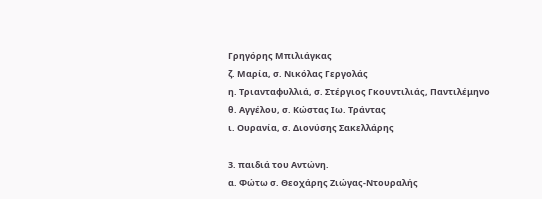Γρηγόρης Μπιλιάγκας
ζ. Μαρία, σ. Νικόλας Γεργολάς
η. Τριανταφυλλιά, σ. Στέργιος Γκουντιλιάς, Παντιλέμηνο
θ. Αγγέλου, σ. Κώστας Ιω. Τράντας
ι. Ουρανία, σ. Διονύσης Σακελλάρης

3. παιδιά του Αντώνη.
α. Φώτω σ. Θεοχάρης Ζιώγας-Ντουραλής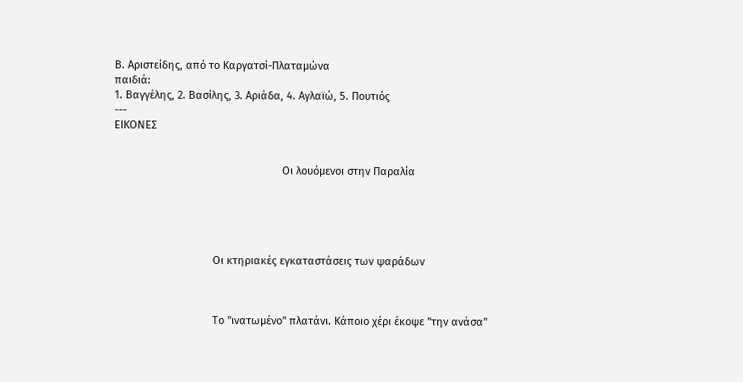Β. Αριστείδης, από το Καργατσί-Πλαταμώνα
παιδιά:
1. Βαγγέλης, 2. Βασίλης, 3. Αριάδα, 4. Αγλαϊώ, 5. Πουτιός
---
ΕΙΚΟΝΕΣ


                                                        Οι λουόμενοι στην Παραλία





                                 Οι κτηριακές εγκαταστάσεις των ψαράδων



                                 Το "ινατωμένο" πλατάνι. Κάποιο χέρι έκοψε "την ανάσα"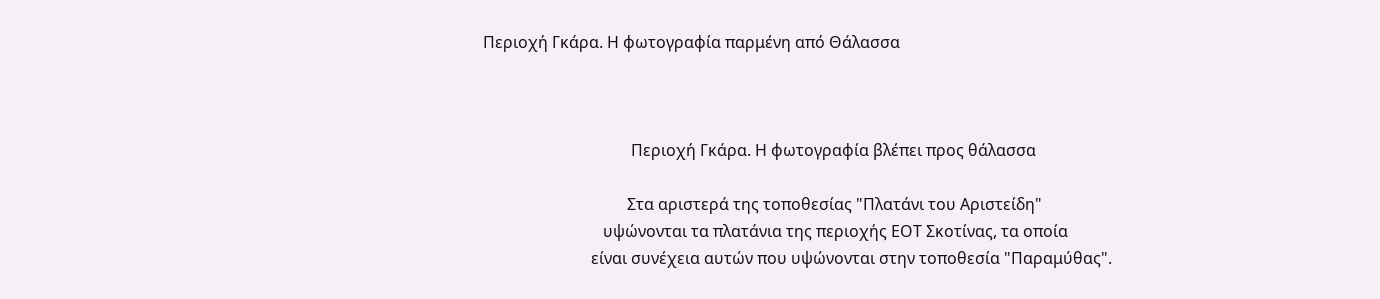Περιοχή Γκάρα. Η φωτογραφία παρμένη από Θάλασσα



                                     Περιοχή Γκάρα. Η φωτογραφία βλέπει προς θάλασσα

                                    Στα αριστερά της τοποθεσίας "Πλατάνι του Αριστείδη"
                              υψώνονται τα πλατάνια της περιοχής ΕΟΤ Σκοτίνας, τα οποία
                           είναι συνέχεια αυτών που υψώνονται στην τοποθεσία "Παραμύθας".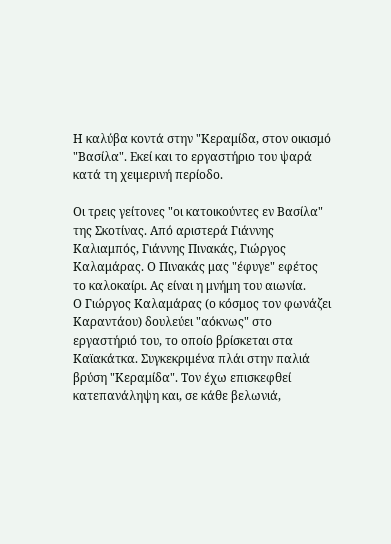Η καλύβα κοντά στην "Κεραμίδα, στον οικισμό "Βασίλα". Εκεί και το εργαστήριο του ψαρά κατά τη χειμερινή περίοδο.

Οι τρεις γείτονες "οι κατοικούντες εν Βασίλα" της Σκοτίνας. Από αριστερά Γιάννης Καλιαμπός, Γιάννης Πινακάς, Γιώργος Καλαμάρας. Ο Πινακάς μας "έφυγε" εφέτος το καλοκαίρι. Ας είναι η μνήμη του αιωνία.
Ο Γιώργος Καλαμάρας (ο κόσμος τον φωνάζει Καραντάου) δουλεύει "αόκνως" στο εργαστήριό του, το οποίο βρίσκεται στα Καϊακάτκα. Συγκεκριμένα πλάι στην παλιά βρύση "Κεραμίδα". Τον έχω επισκεφθεί κατεπανάληψη και, σε κάθε βελωνιά,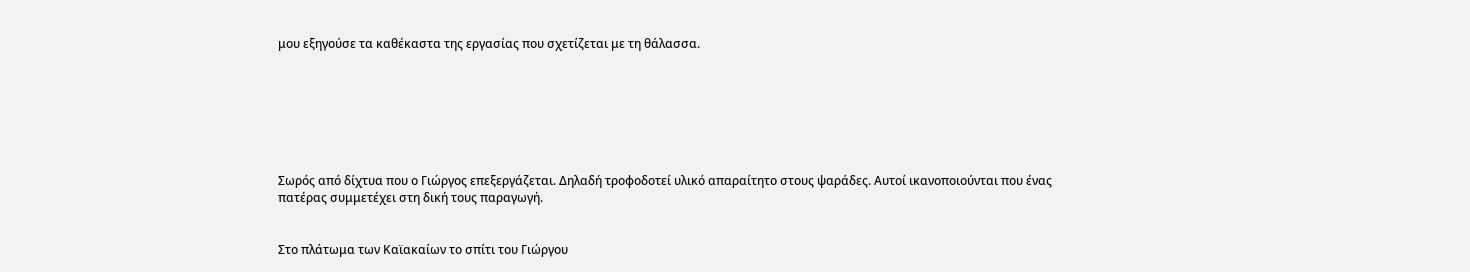μου εξηγούσε τα καθέκαστα της εργασίας που σχετίζεται με τη θάλασσα.







Σωρός από δίχτυα που ο Γιώργος επεξεργάζεται. Δηλαδή τροφοδοτεί υλικό απαραίτητο στους ψαράδες. Αυτοί ικανοποιούνται που ένας πατέρας συμμετέχει στη δική τους παραγωγή.


Στο πλάτωμα των Καϊακαίων το σπίτι του Γιώργου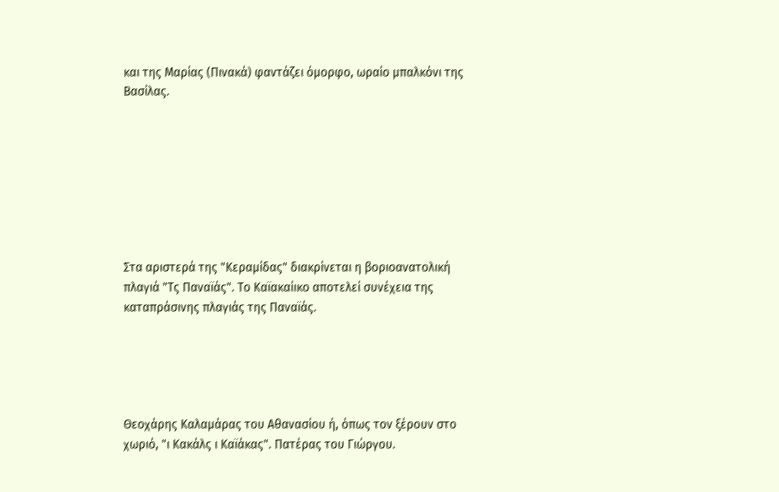και της Μαρίας (Πινακά) φαντάζει όμορφο, ωραίο μπαλκόνι της Βασίλας.








Στα αριστερά της "Κεραμίδας" διακρίνεται η βοριοανατολική πλαγιά "Τς Παναϊάς". Το Καϊακαίικο αποτελεί συνέχεια της καταπράσινης πλαγιάς της Παναϊάς.





Θεοχάρης Καλαμάρας του Αθανασίου ή, όπως τον ξέρουν στο χωριό, "ι Κακάλς ι Καϊάκας". Πατέρας του Γιώργου.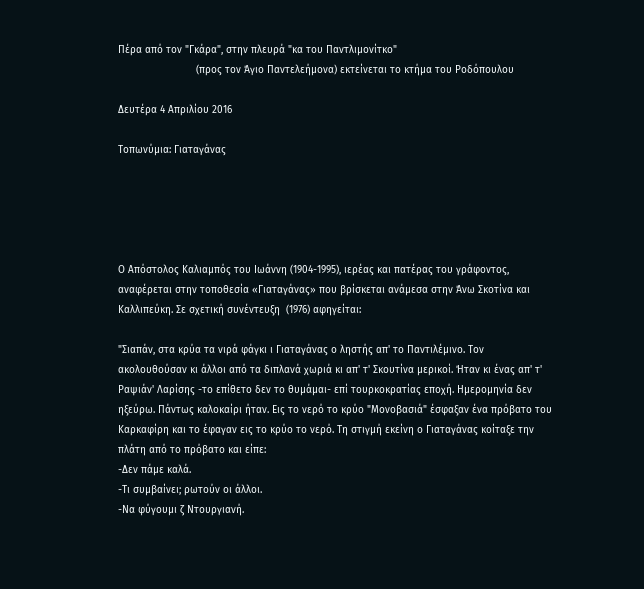Πέρα από τον "Γκάρα", στην πλευρά "κα του Παντλιμονίτκο"
                          (προς τον Άγιο Παντελεήμονα) εκτείνεται το κτήμα του Ροδόπουλου

Δευτέρα 4 Απριλίου 2016

Τοπωνύμια: Γιαταγάνας





Ο Απόστολος Καλιαμπός του Ιωάννη (1904-1995), ιερέας και πατέρας του γράφοντος, αναφέρεται στην τοποθεσία «Γιαταγάνας» που βρίσκεται ανάμεσα στην Άνω Σκοτίνα και Καλλιπεύκη. Σε σχετική συνέντευξη  (1976) αφηγείται:

"Σιαπάν, στα κρύα τα νιρά φάγκι ι Γιαταγάνας ο ληστής απ' το Παντιλέμινο. Τον ακολουθούσαν κι άλλοι από τα διπλανά χωριά κι απ' τ' Σκουτίνα μερικοί. Ήταν κι ένας απ' τ' Ραψιάν' Λαρίσης -το επίθετο δεν το θυμάμαι- επί τουρκοκρατίας εποχή. Ημερομηνία δεν ηξεύρω. Πάντως καλοκαίρι ήταν. Εις το νερό το κρύο "Μονοβασιά" έσφαξαν ένα πρόβατο του Καρκαφίρη και το έφαγαν εις το κρύο το νερό. Τη στιγμή εκείνη ο Γιαταγάνας κοίταξε την πλάτη από το πρόβατο και είπε:
-Δεν πάμε καλά.
-Τι συμβαίνει; ρωτούν οι άλλοι.
-Να φύγουμι ζ Ντουργιανή.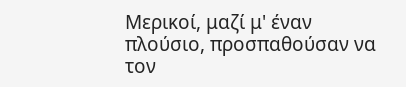Μερικοί, μαζί μ' έναν πλούσιο, προσπαθούσαν να τον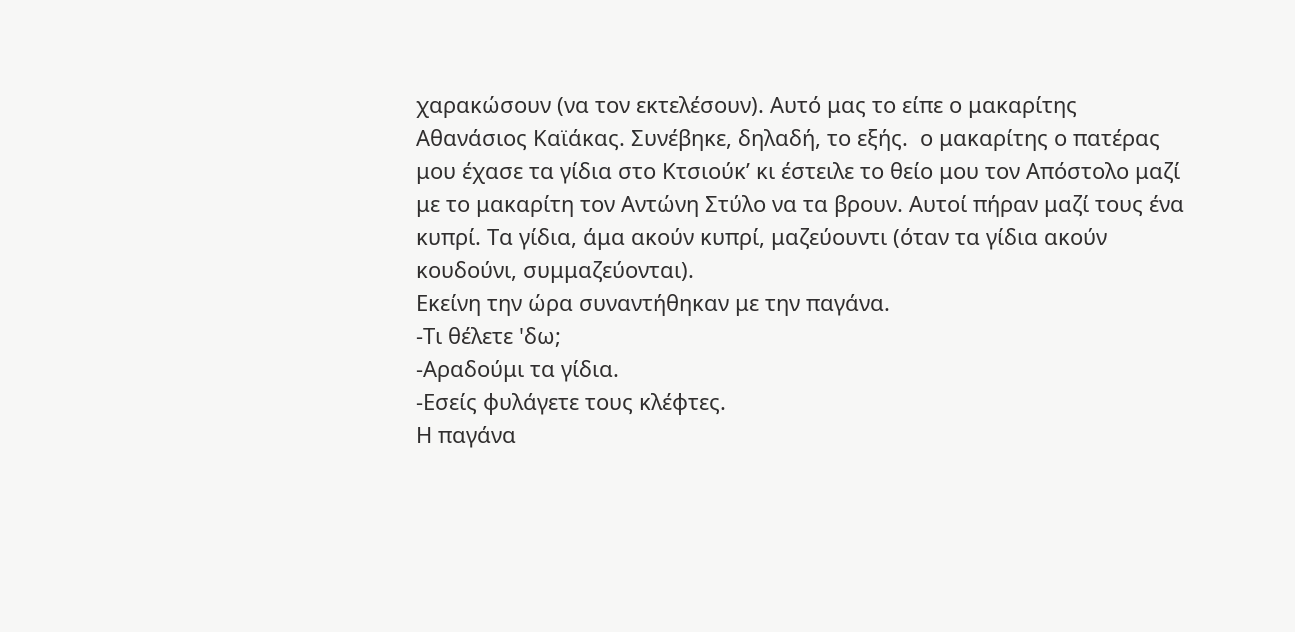χαρακώσουν (να τον εκτελέσουν). Αυτό μας το είπε ο μακαρίτης Αθανάσιος Καϊάκας. Συνέβηκε, δηλαδή, το εξής.  ο μακαρίτης ο πατέρας μου έχασε τα γίδια στο Κτσιούκ’ κι έστειλε το θείο μου τον Απόστολο μαζί με το μακαρίτη τον Αντώνη Στύλο να τα βρουν. Αυτοί πήραν μαζί τους ένα κυπρί. Τα γίδια, άμα ακούν κυπρί, μαζεύουντι (όταν τα γίδια ακούν κουδούνι, συμμαζεύονται).
Εκείνη την ώρα συναντήθηκαν με την παγάνα.
-Τι θέλετε 'δω;
-Αραδούμι τα γίδια.
-Εσείς φυλάγετε τους κλέφτες.
Η παγάνα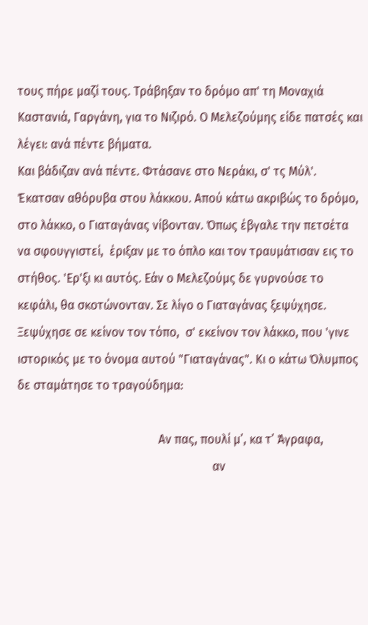τους πήρε μαζί τους. Τράβηξαν το δρόμο απ' τη Μοναχιά Καστανιά, Γαργάνη, για το Νιζιρό. Ο Μελεζούμης είδε πατσές και λέγει: ανά πέντε βήματα.
Και βάδιζαν ανά πέντε. Φτάσανε στο Νεράκι, σ' τς Μύλ'. Έκατσαν αθόρυβα στου λάκκου. Απού κάτω ακριβώς το δρόμο, στο λάκκο, ο Γιαταγάνας νίβονταν. Όπως έβγαλε την πετσέτα να σφουγγιστεί,  έριξαν με το όπλο και τον τραυμάτισαν εις το στήθος. 'Ερ'ξι κι αυτός. Εάν ο Μελεζούμς δε γυρνούσε το κεφάλι, θα σκοτώνονταν. Σε λίγο ο Γιαταγάνας ξεψύχησε.  Ξεψύχησε σε κείνον τον τόπο,  σ' εκείνον τον λάκκο, που 'γινε ιστορικός με το όνομα αυτού "Γιαταγάνας". Κι ο κάτω Όλυμπος δε σταμάτησε το τραγούδημα:

                                               Αν πας, πουλί μ’, κα τ’ Άγραφα,
                                                                 αν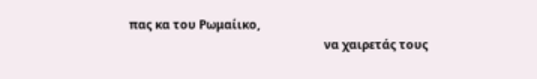πας κα του Ρωμαίικο,
                                                                 να χαιρετάς τους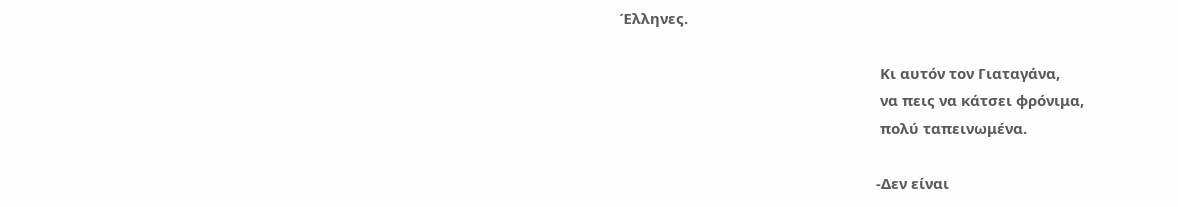Έλληνες.

                                                                 Κι αυτόν τον Γιαταγάνα,
                                                                 να πεις να κάτσει φρόνιμα,
                                                                 πολύ ταπεινωμένα.

                                                                -Δεν είναι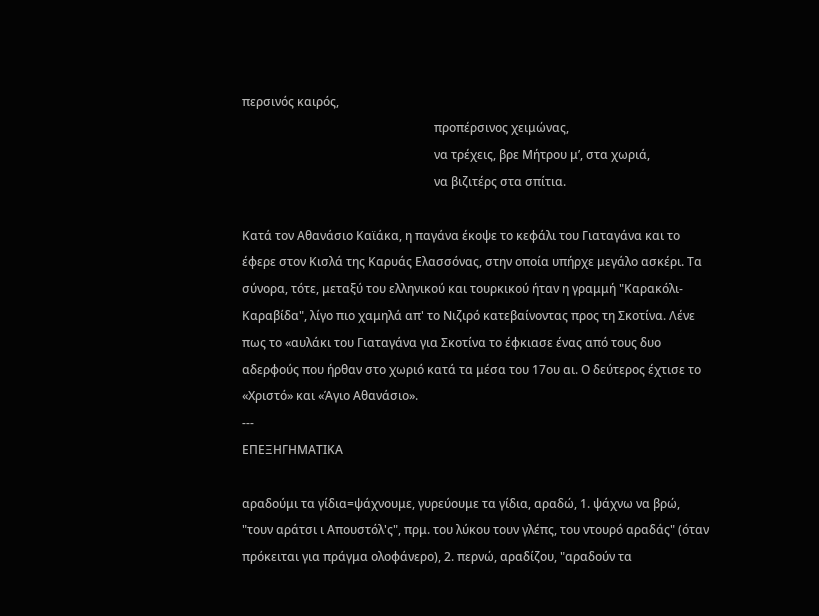περσινός καιρός,
                                                                προπέρσινος χειμώνας,
                                                                να τρέχεις, βρε Μήτρου μ’, στα χωριά,
                                                                να βιζιτέρς στα σπίτια.

Κατά τον Αθανάσιο Καϊάκα, η παγάνα έκοψε το κεφάλι του Γιαταγάνα και το έφερε στον Κισλά της Καρυάς Ελασσόνας, στην οποία υπήρχε μεγάλο ασκέρι. Τα σύνορα, τότε, μεταξύ του ελληνικού και τουρκικού ήταν η γραμμή "Καρακόλι-Καραβίδα", λίγο πιο χαμηλά απ' το Νιζιρό κατεβαίνοντας προς τη Σκοτίνα. Λένε πως το «αυλάκι του Γιαταγάνα για Σκοτίνα το έφκιασε ένας από τους δυο αδερφούς που ήρθαν στο χωριό κατά τα μέσα του 17ου αι. Ο δεύτερος έχτισε το «Χριστό» και «Άγιο Αθανάσιο».
---
ΕΠΕΞΗΓΗΜΑΤΙΚΑ

αραδούμι τα γίδια=ψάχνουμε, γυρεύουμε τα γίδια, αραδώ, 1. ψάχνω να βρώ, "τουν αράτσι ι Απουστόλ'ς", πρμ. του λύκου τουν γλέπς, του ντουρό αραδάς" (όταν πρόκειται για πράγμα ολοφάνερο), 2. περνώ, αραδίζου, "αραδούν τα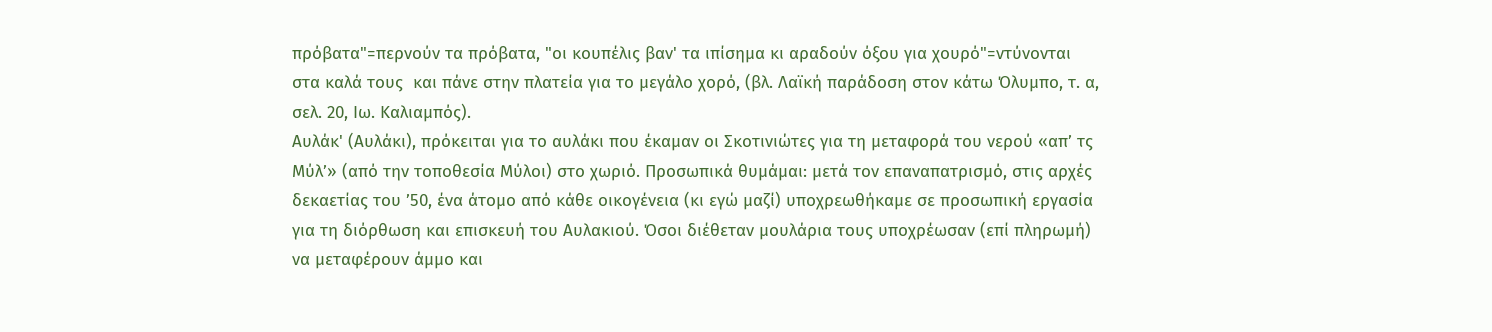πρόβατα"=περνούν τα πρόβατα, "οι κουπέλις βαν' τα ιπίσημα κι αραδούν όξου για χουρό"=ντύνονται στα καλά τους  και πάνε στην πλατεία για το μεγάλο χορό, (βλ. Λαϊκή παράδοση στον κάτω Όλυμπο, τ. α, σελ. 20, Ιω. Καλιαμπός).
Αυλάκ' (Αυλάκι), πρόκειται για το αυλάκι που έκαμαν οι Σκοτινιώτες για τη μεταφορά του νερού «απ’ τς Μύλ’» (από την τοποθεσία Μύλοι) στο χωριό. Προσωπικά θυμάμαι: μετά τον επαναπατρισμό, στις αρχές δεκαετίας του ’50, ένα άτομο από κάθε οικογένεια (κι εγώ μαζί) υποχρεωθήκαμε σε προσωπική εργασία για τη διόρθωση και επισκευή του Αυλακιού. Όσοι διέθεταν μουλάρια τους υποχρέωσαν (επί πληρωμή) να μεταφέρουν άμμο και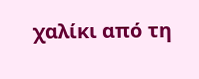χαλίκι από τη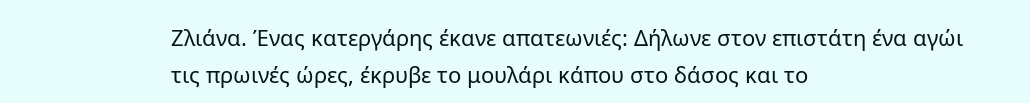Ζλιάνα. Ένας κατεργάρης έκανε απατεωνιές: Δήλωνε στον επιστάτη ένα αγώι τις πρωινές ώρες, έκρυβε το μουλάρι κάπου στο δάσος και το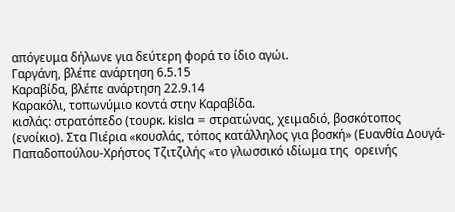απόγευμα δήλωνε για δεύτερη φορά το ίδιο αγώι.
Γαργάνη, βλέπε ανάρτηση 6.5.15
Καραβίδα, βλέπε ανάρτηση 22.9.14
Καρακόλι, τοπωνύμιο κοντά στην Καραβίδα.
κισλάς: στρατόπεδο (τουρκ. kisla = στρατώνας, χειμαδιό, βοσκότοπος (ενοίκιο). Στα Πιέρια «κουσλάς, τόπος κατάλληλος για βοσκή» (Ευανθία Δουγά-Παπαδοπούλου-Χρήστος Τζιτζιλής «το γλωσσικό ιδίωμα της  ορεινής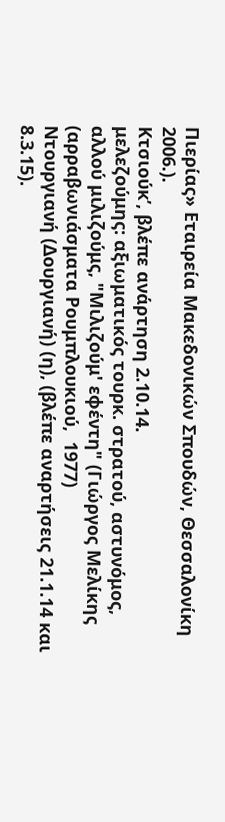Πιερίας» Εταιρεία Μακεδονικών Σπουδών, Θεσσαλονίκη 2006.).
Κτσιούκ’, βλέπε ανάρτηση 2.10.14.
μελεζούμης: αξιωματικός τουρκ. στρατού, αστυνόμος, αλλού μιλιζούμς, "Μιλιζούμ' εφέντη" (Γιώργος Μελίκης (αρραβωνιάσματα Ρουμπλουκιού,  1977)
Ντουργιανή (Δουργιανή) (η), (βλέπε αναρτήσεις 21.1.14 και 8.3.15).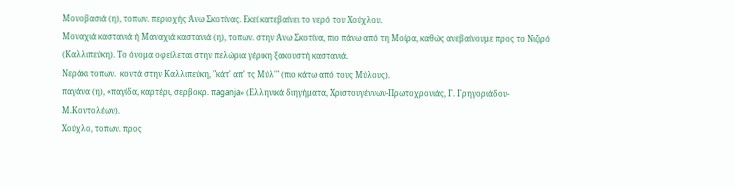Μονοβασιά (η), τοπων. περιοχής Άνω Σκοτίνας. Εκεί κατεβαίνει το νερό του Χούχλου.
Μοναχιά καστανιά ή Μαναχιά καστανιά (η), τοπων. στην Άνω Σκοτίνα, πιο πάνω από τη Μοίρα, καθώς ανεβαίνουμε προς το Νιζιρό (Καλλιπεύκη). Το όνομα οφείλεται στην πελώρια γέρικη ξακουστή καστανιά.
Νεράκι τοπων.  κοντά στην Καλλιπεύκη, "κάτ' απ' τς Μύλ'" (πιο κάτω από τους Μύλους).
παγάνα (η), «παγίδα, καρτέρι, σερβοκρ. πaganja» (Ελληνικά διηγήματα, Χριστουγέννων-Πρωτοχρονιάς, Γ. Γρηγοριάδου-Μ.Κοντολέων).
Χούχλο, τοπων. προς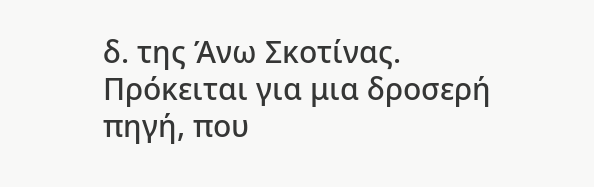δ. της Άνω Σκοτίνας. Πρόκειται για μια δροσερή πηγή, που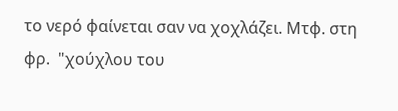το νερό φαίνεται σαν να χοχλάζει. Μτφ. στη φρ.  "χούχλου του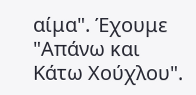αίμα". Έχουμε "Απάνω και Κάτω Χούχλου".